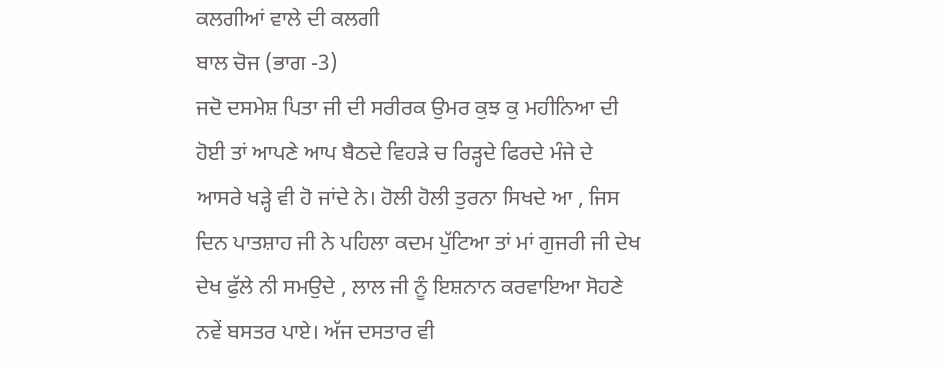ਕਲਗੀਆਂ ਵਾਲੇ ਦੀ ਕਲਗੀ
ਬਾਲ ਚੋਜ (ਭਾਗ -3)
ਜਦੋ ਦਸਮੇਸ਼ ਪਿਤਾ ਜੀ ਦੀ ਸਰੀਰਕ ਉਮਰ ਕੁਝ ਕੁ ਮਹੀਨਿਆ ਦੀ ਹੋਈ ਤਾਂ ਆਪਣੇ ਆਪ ਬੈਠਦੇ ਵਿਹੜੇ ਚ ਰਿੜ੍ਹਦੇ ਫਿਰਦੇ ਮੰਜੇ ਦੇ ਆਸਰੇ ਖੜ੍ਹੇ ਵੀ ਹੋ ਜਾਂਦੇ ਨੇ। ਹੋਲੀ ਹੋਲੀ ਤੁਰਨਾ ਸਿਖਦੇ ਆ , ਜਿਸ ਦਿਨ ਪਾਤਸ਼ਾਹ ਜੀ ਨੇ ਪਹਿਲਾ ਕਦਮ ਪੁੱਟਿਆ ਤਾਂ ਮਾਂ ਗੁਜਰੀ ਜੀ ਦੇਖ ਦੇਖ ਫੁੱਲੇ ਨੀ ਸਮਉਦੇ , ਲਾਲ ਜੀ ਨੂੰ ਇਸ਼ਨਾਨ ਕਰਵਾਇਆ ਸੋਹਣੇ ਨਵੇਂ ਬਸਤਰ ਪਾਏ। ਅੱਜ ਦਸਤਾਰ ਵੀ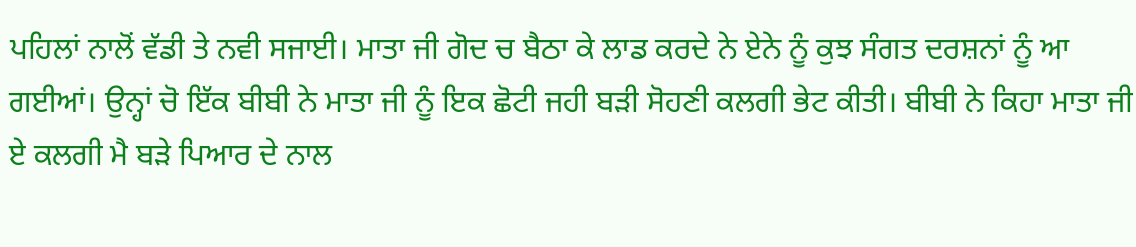ਪਹਿਲਾਂ ਨਾਲੋਂ ਵੱਡੀ ਤੇ ਨਵੀ ਸਜਾਈ। ਮਾਤਾ ਜੀ ਗੋਦ ਚ ਬੈਠਾ ਕੇ ਲਾਡ ਕਰਦੇ ਨੇ ਏਨੇ ਨੂੰ ਕੁਝ ਸੰਗਤ ਦਰਸ਼ਨਾਂ ਨੂੰ ਆ ਗਈਆਂ। ਉਨ੍ਹਾਂ ਚੋ ਇੱਕ ਬੀਬੀ ਨੇ ਮਾਤਾ ਜੀ ਨੂੰ ਇਕ ਛੋਟੀ ਜਹੀ ਬੜੀ ਸੋਹਣੀ ਕਲਗੀ ਭੇਟ ਕੀਤੀ। ਬੀਬੀ ਨੇ ਕਿਹਾ ਮਾਤਾ ਜੀ ਏ ਕਲਗੀ ਮੈ ਬੜੇ ਪਿਆਰ ਦੇ ਨਾਲ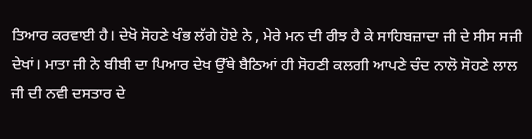ਤਿਆਰ ਕਰਵਾਈ ਹੈ। ਦੇਖੋ ਸੋਹਣੇ ਖੰਭ ਲੱਗੇ ਹੋਏ ਨੇ , ਮੇਰੇ ਮਨ ਦੀ ਰੀਝ ਹੈ ਕੇ ਸਾਹਿਬਜ਼ਾਦਾ ਜੀ ਦੇ ਸੀਸ ਸਜੀ ਦੇਖਾਂ। ਮਾਤਾ ਜੀ ਨੇ ਬੀਬੀ ਦਾ ਪਿਆਰ ਦੇਖ ਉੱਥੇ ਬੈਠਿਆਂ ਹੀ ਸੋਹਣੀ ਕਲਗੀ ਆਪਣੇ ਚੰਦ ਨਾਲੋ ਸੋਹਣੇ ਲਾਲ ਜੀ ਦੀ ਨਵੀ ਦਸਤਾਰ ਦੇ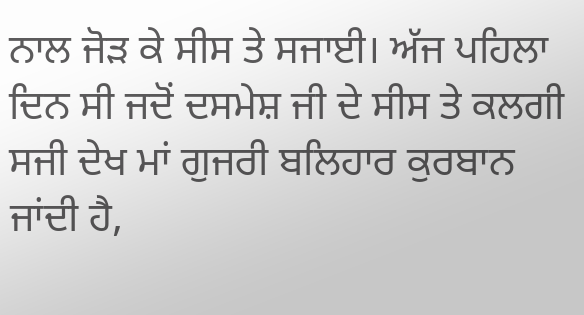ਨਾਲ ਜੋੜ ਕੇ ਸੀਸ ਤੇ ਸਜਾਈ। ਅੱਜ ਪਹਿਲਾ ਦਿਨ ਸੀ ਜਦੋਂ ਦਸਮੇਸ਼ ਜੀ ਦੇ ਸੀਸ ਤੇ ਕਲਗੀ ਸਜੀ ਦੇਖ ਮਾਂ ਗੁਜਰੀ ਬਲਿਹਾਰ ਕੁਰਬਾਨ ਜਾਂਦੀ ਹੈ,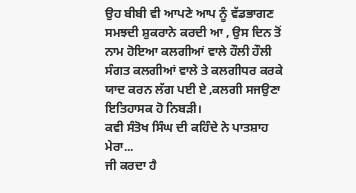ਉਹ ਬੀਬੀ ਵੀ ਆਪਣੇ ਆਪ ਨੂੰ ਵੱਡਭਾਗਣ ਸਮਝਦੀ ਸ਼ੁਕਰਾਨੇ ਕਰਦੀ ਆ , ਉਸ ਦਿਨ ਤੋਂ ਨਾਮ ਹੋਇਆ ਕਲਗੀਆਂ ਵਾਲੇ ਹੌਲੀ ਹੌਲੀ ਸੰਗਤ ਕਲਗੀਆਂ ਵਾਲੇ ਤੇ ਕਲਗੀਧਰ ਕਰਕੇ ਯਾਦ ਕਰਨ ਲੱਗ ਪਈ ਏ ,ਕਲਗੀ ਸਜਉਣਾ ਇਤਿਹਾਸਕ ਹੋ ਨਿਬੜੀ।
ਕਵੀ ਸੰਤੋਖ ਸਿੰਘ ਦੀ ਕਹਿੰਦੇ ਨੇ ਪਾਤਸ਼ਾਹ ਮੇਰਾ...
ਜੀ ਕਰਦਾ ਹੈ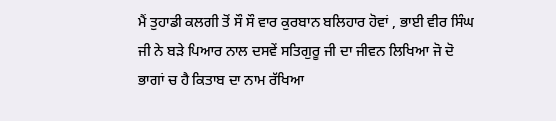ਮੈਂ ਤੁਹਾਡੀ ਕਲਗੀ ਤੋਂ ਸੌ ਸੌ ਵਾਰ ਕੁਰਬਾਨ ਬਲਿਹਾਰ ਹੋਵਾਂ , ਭਾਈ ਵੀਰ ਸਿੰਘ ਜੀ ਨੇ ਬੜੇ ਪਿਆਰ ਨਾਲ ਦਸਵੇਂ ਸਤਿਗੁਰੂ ਜੀ ਦਾ ਜੀਵਨ ਲਿਖਿਆ ਜੋ ਦੋ ਭਾਗਾਂ ਚ ਹੈ ਕਿਤਾਬ ਦਾ ਨਾਮ ਰੱਖਿਆ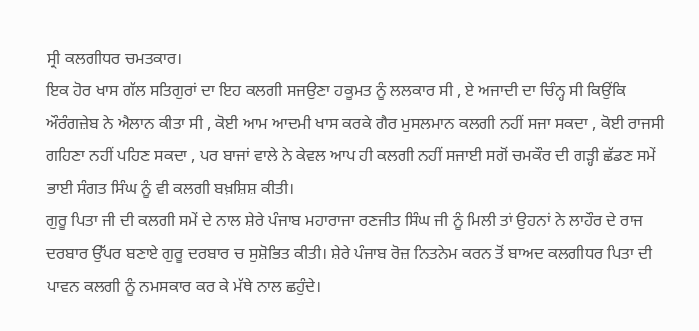ਸ੍ਰੀ ਕਲਗੀਧਰ ਚਮਤਕਾਰ।
ਇਕ ਹੋਰ ਖਾਸ ਗੱਲ ਸਤਿਗੁਰਾਂ ਦਾ ਇਹ ਕਲਗੀ ਸਜਉਣਾ ਹਕੂਮਤ ਨੂੰ ਲਲਕਾਰ ਸੀ , ਏ ਅਜਾਦੀ ਦਾ ਚਿੰਨ੍ਹ ਸੀ ਕਿਉਂਕਿ ਔਰੰਗਜ਼ੇਬ ਨੇ ਐਲਾਨ ਕੀਤਾ ਸੀ , ਕੋਈ ਆਮ ਆਦਮੀ ਖਾਸ ਕਰਕੇ ਗੈਰ ਮੁਸਲਮਾਨ ਕਲਗੀ ਨਹੀਂ ਸਜਾ ਸਕਦਾ , ਕੋਈ ਰਾਜਸੀ ਗਹਿਣਾ ਨਹੀਂ ਪਹਿਣ ਸਕਦਾ , ਪਰ ਬਾਜਾਂ ਵਾਲੇ ਨੇ ਕੇਵਲ ਆਪ ਹੀ ਕਲਗੀ ਨਹੀਂ ਸਜਾਈ ਸਗੋਂ ਚਮਕੌਰ ਦੀ ਗੜ੍ਹੀ ਛੱਡਣ ਸਮੇਂ ਭਾਈ ਸੰਗਤ ਸਿੰਘ ਨੂੰ ਵੀ ਕਲਗੀ ਬਖ਼ਸ਼ਿਸ਼ ਕੀਤੀ।
ਗੁਰੂ ਪਿਤਾ ਜੀ ਦੀ ਕਲਗੀ ਸਮੇਂ ਦੇ ਨਾਲ ਸ਼ੇਰੇ ਪੰਜਾਬ ਮਹਾਰਾਜਾ ਰਣਜੀਤ ਸਿੰਘ ਜੀ ਨੂੰ ਮਿਲੀ ਤਾਂ ਉਹਨਾਂ ਨੇ ਲਾਹੌਰ ਦੇ ਰਾਜ ਦਰਬਾਰ ਉੱਪਰ ਬਣਾਏ ਗੁਰੂ ਦਰਬਾਰ ਚ ਸੁਸ਼ੋਭਿਤ ਕੀਤੀ। ਸ਼ੇਰੇ ਪੰਜਾਬ ਰੋਜ਼ ਨਿਤਨੇਮ ਕਰਨ ਤੋਂ ਬਾਅਦ ਕਲਗੀਧਰ ਪਿਤਾ ਦੀ ਪਾਵਨ ਕਲਗੀ ਨੂੰ ਨਮਸਕਾਰ ਕਰ ਕੇ ਮੱਥੇ ਨਾਲ ਛਹੁੰਦੇ।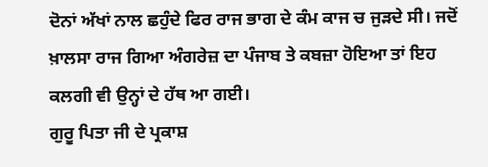ਦੋਨਾਂ ਅੱਖਾਂ ਨਾਲ ਛਹੁੰਦੇ ਫਿਰ ਰਾਜ ਭਾਗ ਦੇ ਕੰਮ ਕਾਜ ਚ ਜੁੜਦੇ ਸੀ। ਜਦੋਂ ਖ਼ਾਲਸਾ ਰਾਜ ਗਿਆ ਅੰਗਰੇਜ਼ ਦਾ ਪੰਜਾਬ ਤੇ ਕਬਜ਼ਾ ਹੋਇਆ ਤਾਂ ਇਹ ਕਲਗੀ ਵੀ ਉਨ੍ਹਾਂ ਦੇ ਹੱਥ ਆ ਗਈ।
ਗੁਰੂ ਪਿਤਾ ਜੀ ਦੇ ਪ੍ਰਕਾਸ਼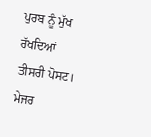ਪੁਰਬ ਨੂੰ ਮੁੱਖ ਰੱਖਦਿਆਂ ਤੀਸਰੀ ਪੋਸਟ।
ਮੇਜਰ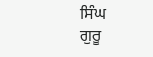ਸਿੰਘ
ਗੁਰੂ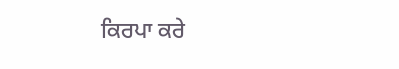ਕਿਰਪਾ ਕਰੇ